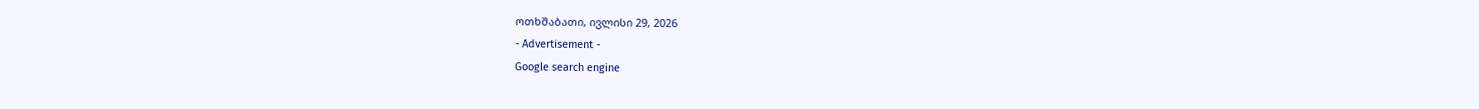ოთხშაბათი, ივლისი 29, 2026
- Advertisement -
Google search engine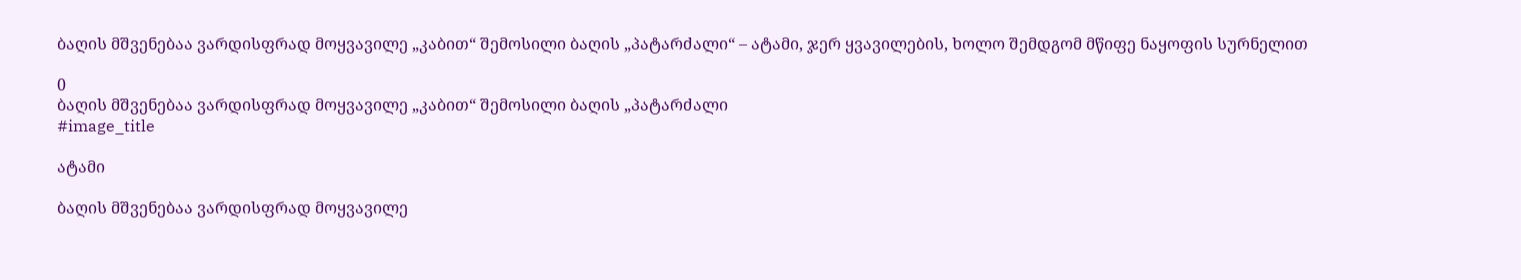ბაღის მშვენებაა ვარდისფრად მოყვავილე „კაბით“ შემოსილი ბაღის „პატარძალი“ – ატამი, ჯერ ყვავილების, ხოლო შემდგომ მწიფე ნაყოფის სურნელით

0
ბაღის მშვენებაა ვარდისფრად მოყვავილე „კაბით“ შემოსილი ბაღის „პატარძალი
#image_title

ატამი

ბაღის მშვენებაა ვარდისფრად მოყვავილე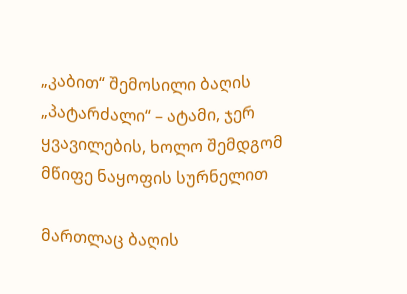„კაბით“ შემოსილი ბაღის „პატარძალი“ – ატამი, ჯერ ყვავილების, ხოლო შემდგომ მწიფე ნაყოფის სურნელით

მართლაც ბაღის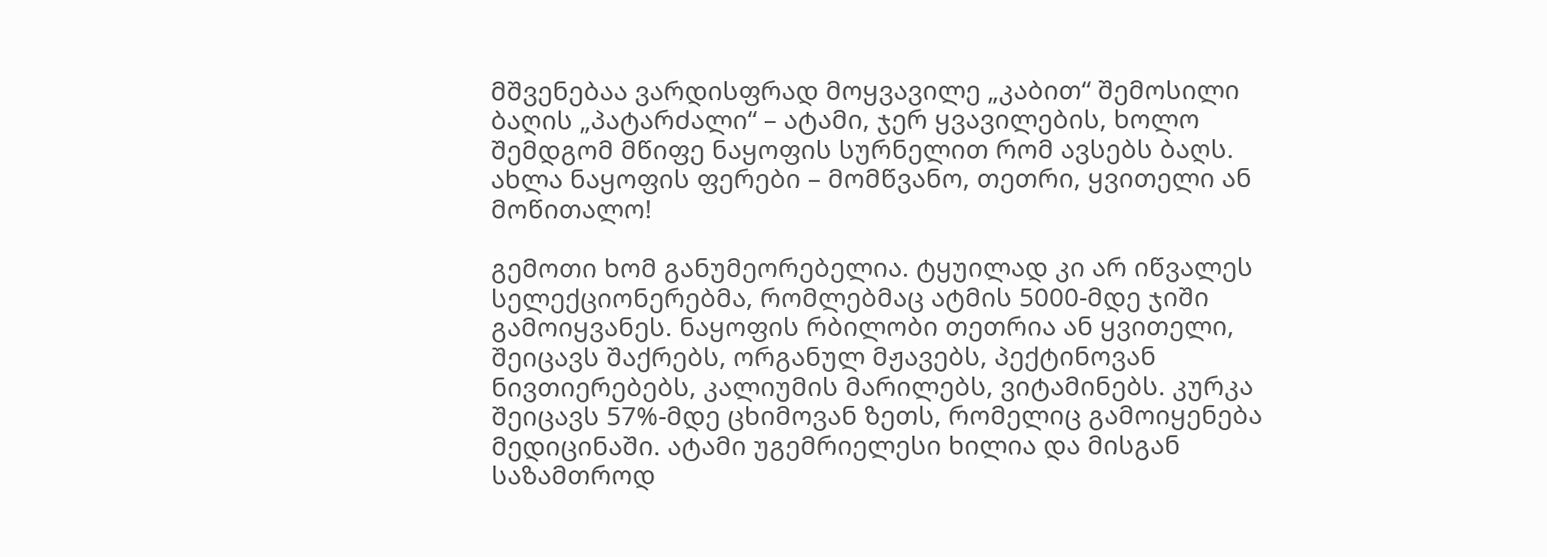მშვენებაა ვარდისფრად მოყვავილე „კაბით“ შემოსილი ბაღის „პატარძალი“ – ატამი, ჯერ ყვავილების, ხოლო შემდგომ მწიფე ნაყოფის სურნელით რომ ავსებს ბაღს. ახლა ნაყოფის ფერები – მომწვანო, თეთრი, ყვითელი ან მოწითალო!

გემოთი ხომ განუმეორებელია. ტყუილად კი არ იწვალეს სელექციონერებმა, რომლებმაც ატმის 5000-მდე ჯიში გამოიყვანეს. ნაყოფის რბილობი თეთრია ან ყვითელი, შეიცავს შაქრებს, ორგანულ მჟავებს, პექტინოვან ნივთიერებებს, კალიუმის მარილებს, ვიტამინებს. კურკა შეიცავს 57%-მდე ცხიმოვან ზეთს, რომელიც გამოიყენება მედიცინაში. ატამი უგემრიელესი ხილია და მისგან საზამთროდ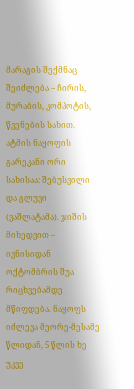მარაგის შექმნაც შეიძლება – ჩირის, მურაბის, კომპოტის, წვენების სახით.
ატმის ნაყოფის გარეკანი ორი სახისაა: შებუსვილი და გლუვი (ვაშლატამა). ჯიშის მიხედვით – ივნისიდან ოქტომბრის შუა რიცხვებამდე მწიფდება. ნაყოფს იძლევა მეორე-მესამე წლიდან, 5 წლის ხე უკვე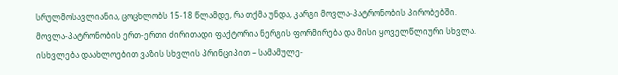სრულმოსავლიანია, ცოცხლობს 15-18 წლამდე, რა თქმა უნდა, კარგი მოვლა-პატრონობის პირობებში. მოვლა-პატრონობის ერთ-ერთი ძირითადი ფაქტორია ნერგის ფორმირება და მისი ყოველწლიური სხვლა. ისხვლება დაახლოებით ვაზის სხვლის პრინციპით – სამამულე-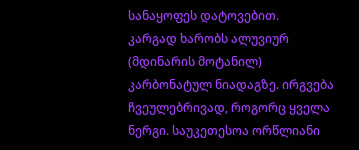სანაყოფეს დატოვებით.
კარგად ხარობს ალუვიურ (მდინარის მოტანილ) კარბონატულ ნიადაგზე. ირგვება ჩვეულებრივად, როგორც ყველა ნერგი. საუკეთესოა ორწლიანი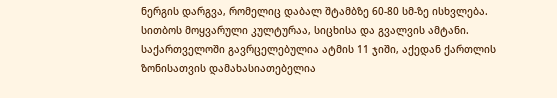ნერგის დარგვა, რომელიც დაბალ შტამბზე 60-80 სმ-ზე ისხვლება. სითბოს მოყვარული კულტურაა, სიცხისა და გვალვის ამტანი.
საქართველოში გავრცელებულია ატმის 11 ჯიში, აქედან ქართლის ზონისათვის დამახასიათებელია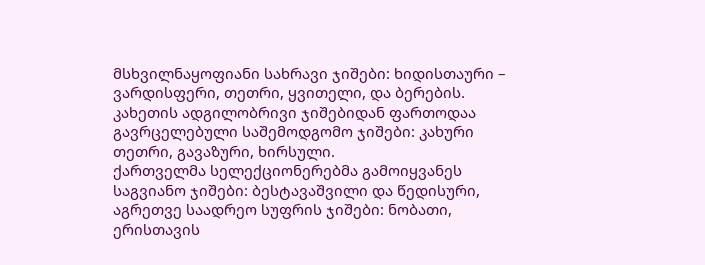მსხვილნაყოფიანი სახრავი ჯიშები: ხიდისთაური – ვარდისფერი, თეთრი, ყვითელი, და ბერების. კახეთის ადგილობრივი ჯიშებიდან ფართოდაა გავრცელებული საშემოდგომო ჯიშები: კახური თეთრი, გავაზური, ხირსული.
ქართველმა სელექციონერებმა გამოიყვანეს საგვიანო ჯიშები: ბესტავაშვილი და წედისური, აგრეთვე საადრეო სუფრის ჯიშები: ნობათი, ერისთავის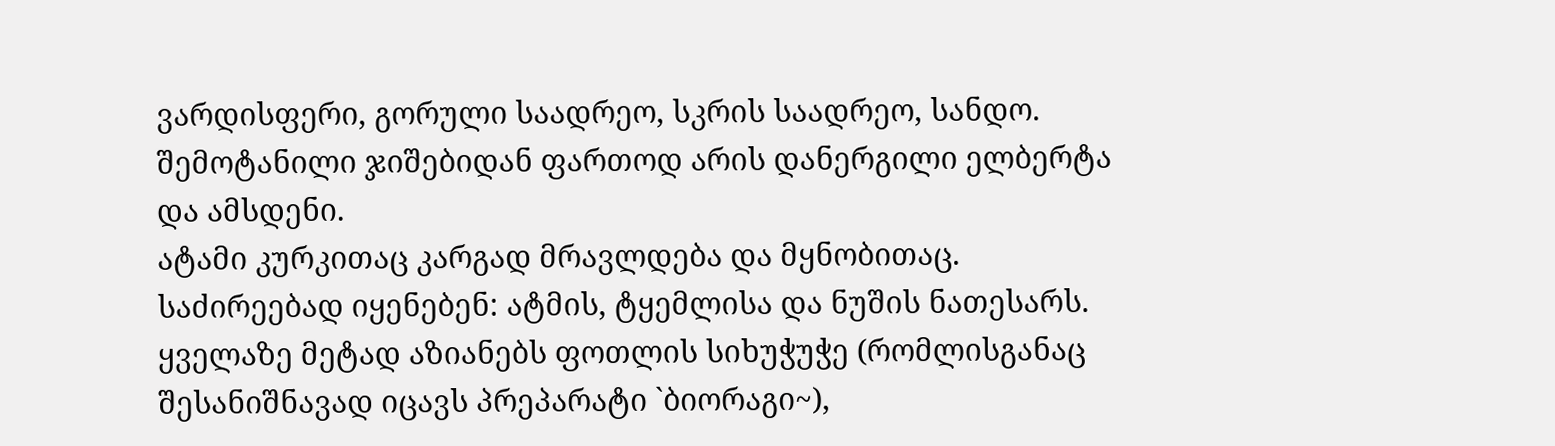ვარდისფერი, გორული საადრეო, სკრის საადრეო, სანდო. შემოტანილი ჯიშებიდან ფართოდ არის დანერგილი ელბერტა და ამსდენი.
ატამი კურკითაც კარგად მრავლდება და მყნობითაც. საძირეებად იყენებენ: ატმის, ტყემლისა და ნუშის ნათესარს. ყველაზე მეტად აზიანებს ფოთლის სიხუჭუჭე (რომლისგანაც შესანიშნავად იცავს პრეპარატი `ბიორაგი~),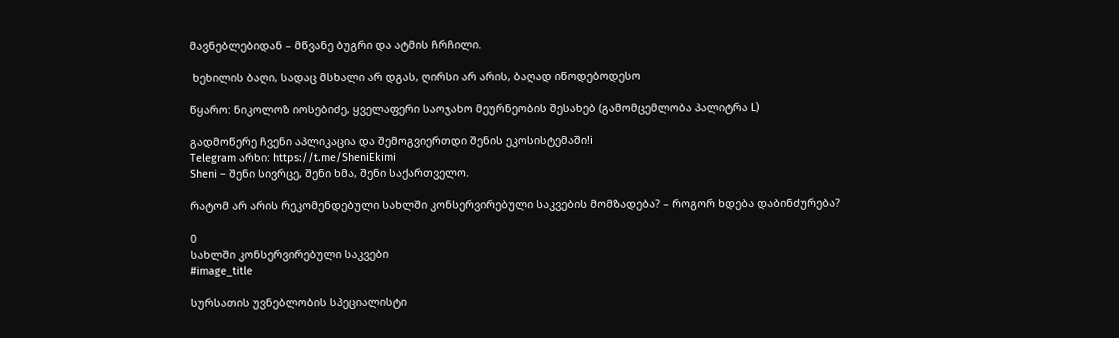მავნებლებიდან – მწვანე ბუგრი და ატმის ჩრჩილი.

 ხეხილის ბაღი, სადაც მსხალი არ დგას, ღირსი არ არის, ბაღად იწოდებოდესო

წყარო: ნიკოლოზ იოსებიძე, ყველაფერი საოჯახო მეურნეობის შესახებ (გამომცემლობა პალიტრა L)

გადმოწერე ჩვენი აპლიკაცია და შემოგვიერთდი შენის ეკოსისტემაში!i
Telegram არხი: https://t.me/SheniEkimi
Sheni – შენი სივრცე, შენი ხმა, შენი საქართველო.

რატომ არ არის რეკომენდებული სახლში კონსერვირებული საკვების მომზადება? – როგორ ხდება დაბინძურება?

0
სახლში კონსერვირებული საკვები
#image_title

სურსათის უვნებლობის სპეციალისტი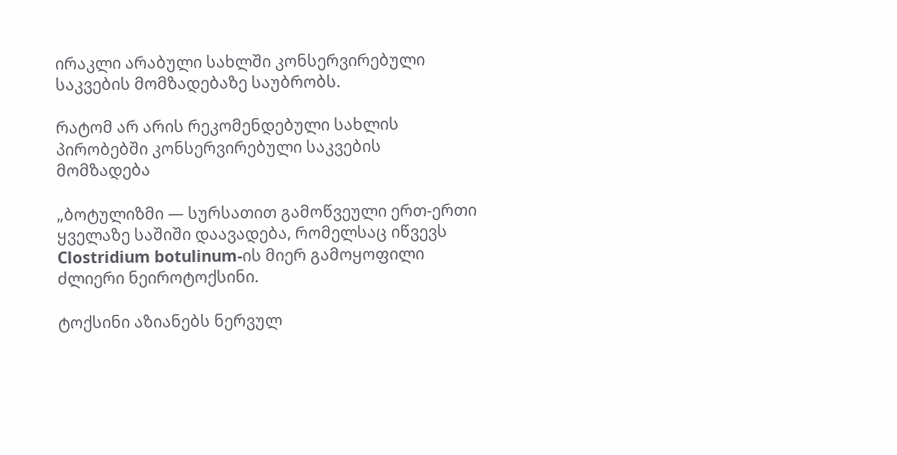ირაკლი არაბული სახლში კონსერვირებული საკვების მომზადებაზე საუბრობს.

რატომ არ არის რეკომენდებული სახლის პირობებში კონსერვირებული საკვების მომზადება

„ბოტულიზმი — სურსათით გამოწვეული ერთ-ერთი ყველაზე საშიში დაავადება, რომელსაც იწვევს Clostridium botulinum-ის მიერ გამოყოფილი ძლიერი ნეიროტოქსინი.

ტოქსინი აზიანებს ნერვულ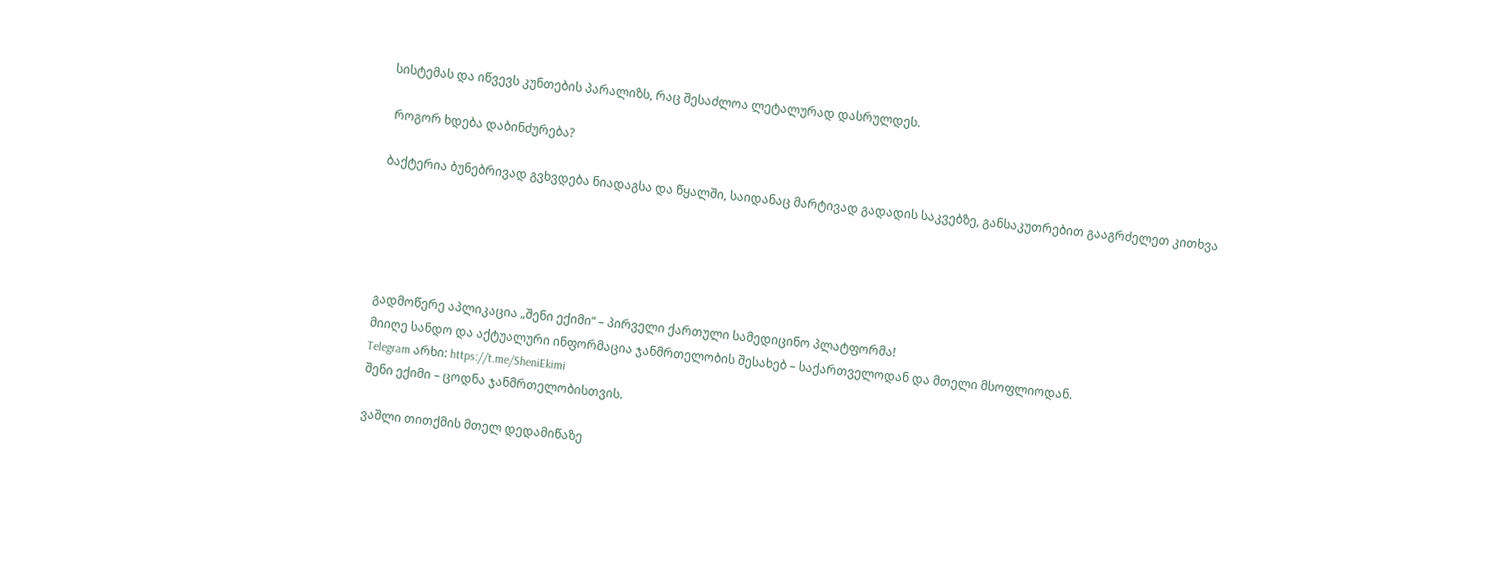სისტემას და იწვევს კუნთების პარალიზს, რაც შესაძლოა ლეტალურად დასრულდეს.

 როგორ ხდება დაბინძურება?

ბაქტერია ბუნებრივად გვხვდება ნიადაგსა და წყალში, საიდანაც მარტივად გადადის საკვებზე, განსაკუთრებით გააგრძელეთ კითხვა





გადმოწერე აპლიკაცია „შენი ექიმი“ – პირველი ქართული სამედიცინო პლატფორმა!
მიიღე სანდო და აქტუალური ინფორმაცია ჯანმრთელობის შესახებ – საქართველოდან და მთელი მსოფლიოდან.
Telegram არხი: https://t.me/SheniEkimi
შენი ექიმი – ცოდნა ჯანმრთელობისთვის.

ვაშლი თითქმის მთელ დედამიწაზე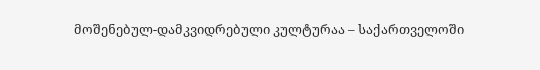მოშენებულ-დამკვიდრებული კულტურაა – საქართველოში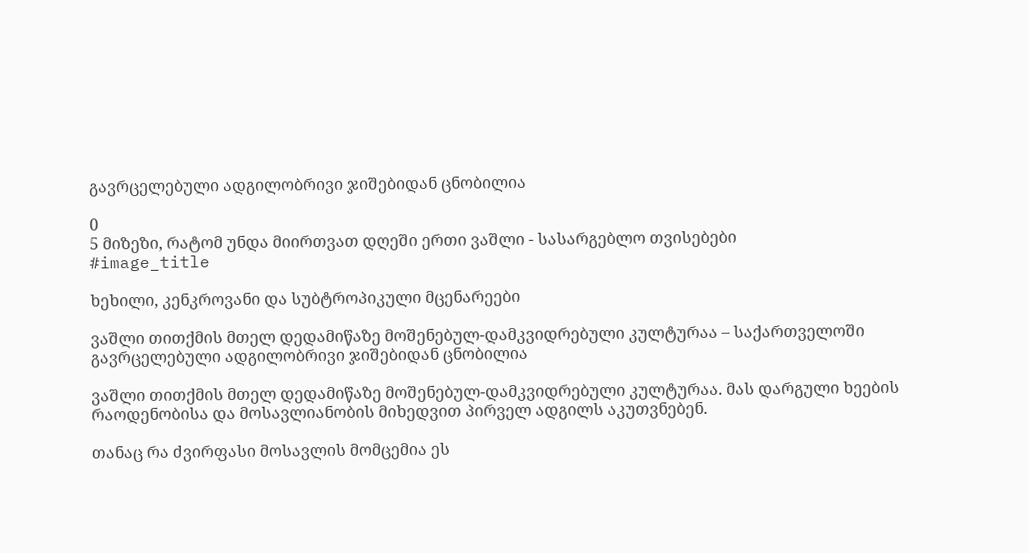გავრცელებული ადგილობრივი ჯიშებიდან ცნობილია

0
5 მიზეზი, რატომ უნდა მიირთვათ დღეში ერთი ვაშლი - სასარგებლო თვისებები
#image_title

ხეხილი, კენკროვანი და სუბტროპიკული მცენარეები

ვაშლი თითქმის მთელ დედამიწაზე მოშენებულ-დამკვიდრებული კულტურაა – საქართველოში გავრცელებული ადგილობრივი ჯიშებიდან ცნობილია

ვაშლი თითქმის მთელ დედამიწაზე მოშენებულ-დამკვიდრებული კულტურაა. მას დარგული ხეების რაოდენობისა და მოსავლიანობის მიხედვით პირველ ადგილს აკუთვნებენ.

თანაც რა ძვირფასი მოსავლის მომცემია ეს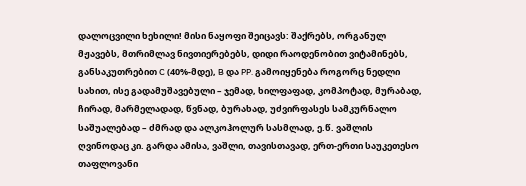დალოცვილი ხეხილი! მისი ნაყოფი შეიცავს: შაქრებს, ორგანულ მჟავებს, მთრიმლავ ნივთიერებებს, დიდი რაოდენობით ვიტამინებს, განსაკუთრებით C (40%-მდე), B და PP. გამოიყენება როგორც ნედლი სახით, ისე გადამუშავებული – ჯემად, ხილფაფად, კომპოტად, მურაბად, ჩირად, მარმელადად, წვნად, ბურახად, უძვირფასეს სამკურნალო საშუალებად – ძმრად და ალკოჰოლურ სასმლად, ე.წ. ვაშლის ღვინოდაც კი. გარდა ამისა, ვაშლი, თავისთავად, ერთ-ერთი საუკეთესო თაფლოვანი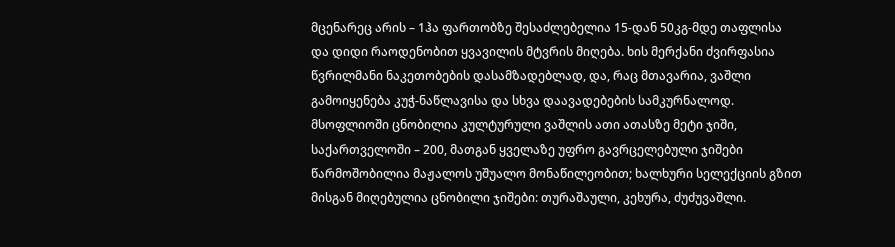მცენარეც არის – 1ჰა ფართობზე შესაძლებელია 15-დან 50კგ-მდე თაფლისა და დიდი რაოდენობით ყვავილის მტვრის მიღება. ხის მერქანი ძვირფასია წვრილმანი ნაკეთობების დასამზადებლად, და, რაც მთავარია, ვაშლი გამოიყენება კუჭ-ნაწლავისა და სხვა დაავადებების სამკურნალოდ.
მსოფლიოში ცნობილია კულტურული ვაშლის ათი ათასზე მეტი ჯიში, საქართველოში – 200, მათგან ყველაზე უფრო გავრცელებული ჯიშები წარმოშობილია მაჟალოს უშუალო მონაწილეობით; ხალხური სელექციის გზით მისგან მიღებულია ცნობილი ჯიშები: თურაშაული, კეხურა, ძუძუვაშლი.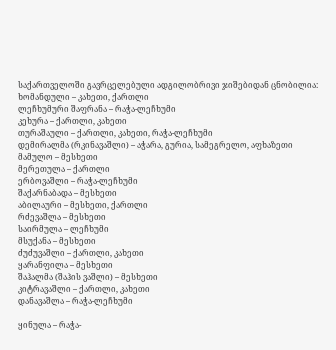საქართველოში გავრცელებული ადგილობრივი ჯიშებიდან ცნობილია:
ხომანდული – კახეთი, ქართლი
ლეჩხუმური შაფრანა – რაჭა-ლეჩხუმი
კეხურა – ქართლი, კახეთი
თურაშაული – ქართლი, კახეთი, რაჭა-ლეჩხუმი
დემირალმა (რკინავაშლი) – აჭარა, გურია, სამეგრელო, აფხაზეთი
მამულო – მესხეთი
მერეთულა – ქართლი
ერბოვაშლი – რაჭა-ლეჩხუმი
შაქარნაბადა – მესხეთი
აბილაური – მესხეთი, ქართლი
რძევაშლა – მესხეთი
საირმულა – ლეჩხუმი
მსუქანა – მესხეთი
ძუძუვაშლი – ქართლი, კახეთი
ყარანფილა – მესხეთი
შაჰალმა (შაჰის ვაშლი) – მესხეთი
კიტრავაშლი – ქართლი, კახეთი
დანავაშლა – რაჭა-ლეჩხუმი

ყინულა – რაჭა-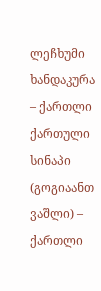ლეჩხუმი
ხანდაკურა – ქართლი
ქართული სინაპი (გოგიაანთ ვაშლი) – ქართლი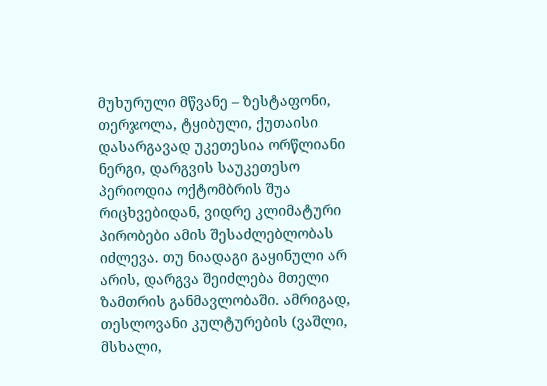მუხურული მწვანე – ზესტაფონი, თერჯოლა, ტყიბული, ქუთაისი
დასარგავად უკეთესია ორწლიანი ნერგი, დარგვის საუკეთესო პერიოდია ოქტომბრის შუა რიცხვებიდან, ვიდრე კლიმატური პირობები ამის შესაძლებლობას იძლევა. თუ ნიადაგი გაყინული არ არის, დარგვა შეიძლება მთელი ზამთრის განმავლობაში. ამრიგად, თესლოვანი კულტურების (ვაშლი, მსხალი,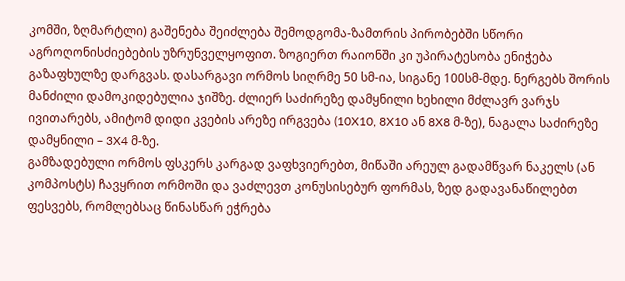კომში, ზღმარტლი) გაშენება შეიძლება შემოდგომა-ზამთრის პირობებში სწორი აგროღონისძიებების უზრუნველყოფით. ზოგიერთ რაიონში კი უპირატესობა ენიჭება გაზაფხულზე დარგვას. დასარგავი ორმოს სიღრმე 50 სმ-ია, სიგანე 100სმ-მდე. ნერგებს შორის მანძილი დამოკიდებულია ჯიშზე. ძლიერ საძირეზე დამყნილი ხეხილი მძლავრ ვარჯს ივითარებს, ამიტომ დიდი კვების არეზე ირგვება (10X10, 8X10 ან 8X8 მ-ზე), ნაგალა საძირეზე დამყნილი – 3X4 მ-ზე.
გამზადებული ორმოს ფსკერს კარგად ვაფხვიერებთ, მიწაში არეულ გადამწვარ ნაკელს (ან კომპოსტს) ჩავყრით ორმოში და ვაძლევთ კონუსისებურ ფორმას, ზედ გადავანაწილებთ ფესვებს, რომლებსაც წინასწარ ეჭრება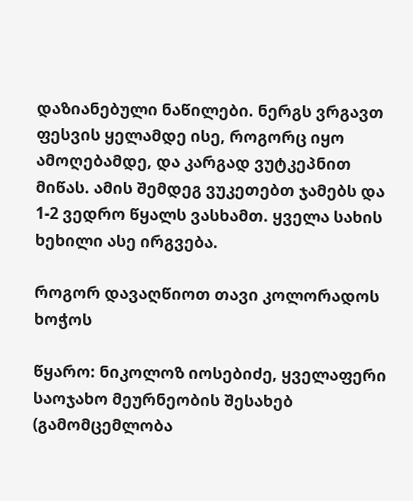დაზიანებული ნაწილები. ნერგს ვრგავთ ფესვის ყელამდე ისე, როგორც იყო ამოღებამდე, და კარგად ვუტკეპნით მიწას. ამის შემდეგ ვუკეთებთ ჯამებს და 1-2 ვედრო წყალს ვასხამთ. ყველა სახის ხეხილი ასე ირგვება.

როგორ დავაღწიოთ თავი კოლორადოს ხოჭოს

წყარო: ნიკოლოზ იოსებიძე, ყველაფერი საოჯახო მეურნეობის შესახებ (გამომცემლობა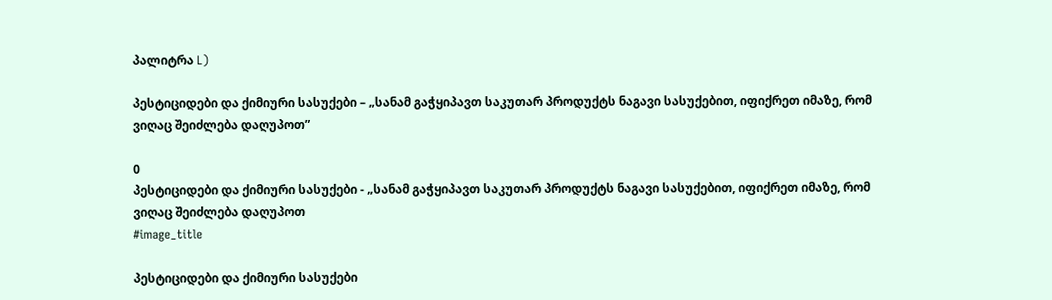პალიტრა L)

პესტიციდები და ქიმიური სასუქები – „სანამ გაჭყიპავთ საკუთარ პროდუქტს ნაგავი სასუქებით, იფიქრეთ იმაზე, რომ ვიღაც შეიძლება დაღუპოთ”

0
პესტიციდები და ქიმიური სასუქები - „სანამ გაჭყიპავთ საკუთარ პროდუქტს ნაგავი სასუქებით, იფიქრეთ იმაზე, რომ ვიღაც შეიძლება დაღუპოთ
#image_title

პესტიციდები და ქიმიური სასუქები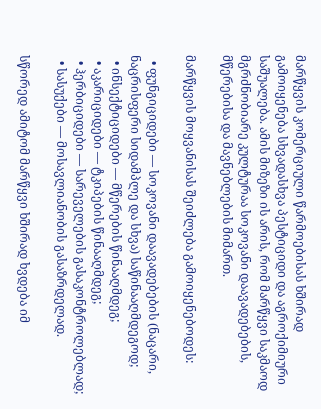მარწყვის კომერციული წარმოებისას ხშირად გამოიყენება სხვადასხვა პესტიციდი და აგროქიმიური საშუალება. ამის მიზეზი ის არის, რომ მარწყვი საკმაოდ მგრძნობიარე კულტურაა სოკოვანი დაავადებების, მწერებისა და მავნებლების მიმართ.

მარწყვის მოყვანისას შეიძლება გამოიყენებოდეს:

  • ფუნგიციდები — სოკოვანი დაავადებების (ნაცარი, ნაცრისფერი სიდამპლე და სხვა) საწინააღმდეგოდ;
  • ინსექტიციდები — მწერების წინააღმდეგ;
  • აკარიციდები — ტკიპების წინააღმდეგ;
  • ჰერბიციდები — სარეველების გასაკონტროლებლად;
  • სასუქები — მოსავლიანობის გასაზრდელად.

სწორედ ამიტომ მარწყვი ხშირად ხვდება იმ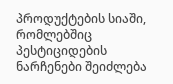პროდუქტების სიაში, რომლებშიც პესტიციდების ნარჩენები შეიძლება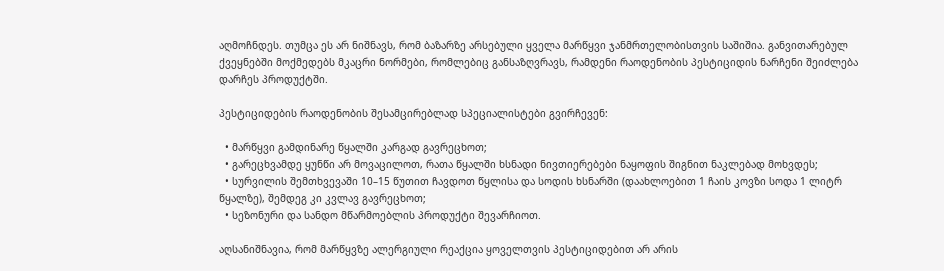აღმოჩნდეს. თუმცა ეს არ ნიშნავს, რომ ბაზარზე არსებული ყველა მარწყვი ჯანმრთელობისთვის საშიშია. განვითარებულ ქვეყნებში მოქმედებს მკაცრი ნორმები, რომლებიც განსაზღვრავს, რამდენი რაოდენობის პესტიციდის ნარჩენი შეიძლება დარჩეს პროდუქტში.

პესტიციდების რაოდენობის შესამცირებლად სპეციალისტები გვირჩევენ:

  • მარწყვი გამდინარე წყალში კარგად გავრეცხოთ;
  • გარეცხვამდე ყუნწი არ მოვაცილოთ, რათა წყალში ხსნადი ნივთიერებები ნაყოფის შიგნით ნაკლებად მოხვდეს;
  • სურვილის შემთხვევაში 10–15 წუთით ჩავდოთ წყლისა და სოდის ხსნარში (დაახლოებით 1 ჩაის კოვზი სოდა 1 ლიტრ წყალზე), შემდეგ კი კვლავ გავრეცხოთ;
  • სეზონური და სანდო მწარმოებლის პროდუქტი შევარჩიოთ.

აღსანიშნავია, რომ მარწყვზე ალერგიული რეაქცია ყოველთვის პესტიციდებით არ არის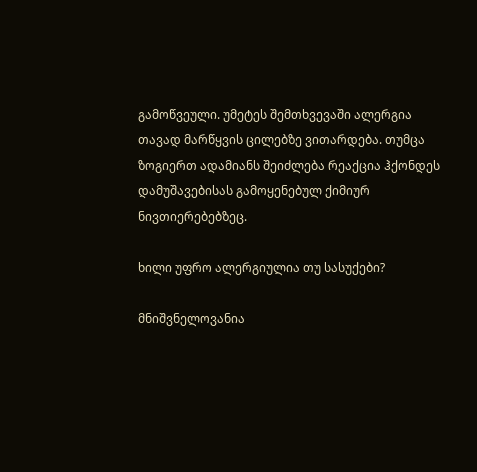გამოწვეული. უმეტეს შემთხვევაში ალერგია თავად მარწყვის ცილებზე ვითარდება. თუმცა ზოგიერთ ადამიანს შეიძლება რეაქცია ჰქონდეს დამუშავებისას გამოყენებულ ქიმიურ ნივთიერებებზეც.

ხილი უფრო ალერგიულია თუ სასუქები?

მნიშვნელოვანია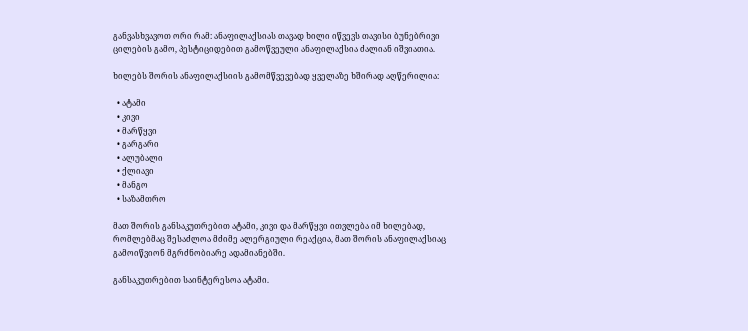განვასხვავოთ ორი რამ: ანაფილაქსიას თავად ხილი იწვევს თავისი ბუნებრივი ცილების გამო, პესტიციდებით გამოწვეული ანაფილაქსია ძალიან იშვიათია.

ხილებს შორის ანაფილაქსიის გამომწვევებად ყველაზე ხშირად აღწერილია:

  • ატამი
  • კივი
  • მარწყვი
  • გარგარი
  • ალუბალი
  • ქლიავი
  • მანგო
  • საზამთრო

მათ შორის განსაკუთრებით ატამი, კივი და მარწყვი ითვლება იმ ხილებად, რომლებმაც შესაძლოა მძიმე ალერგიული რეაქცია, მათ შორის ანაფილაქსიაც გამოიწვიონ მგრძნობიარე ადამიანებში.

განსაკუთრებით საინტერესოა ატამი.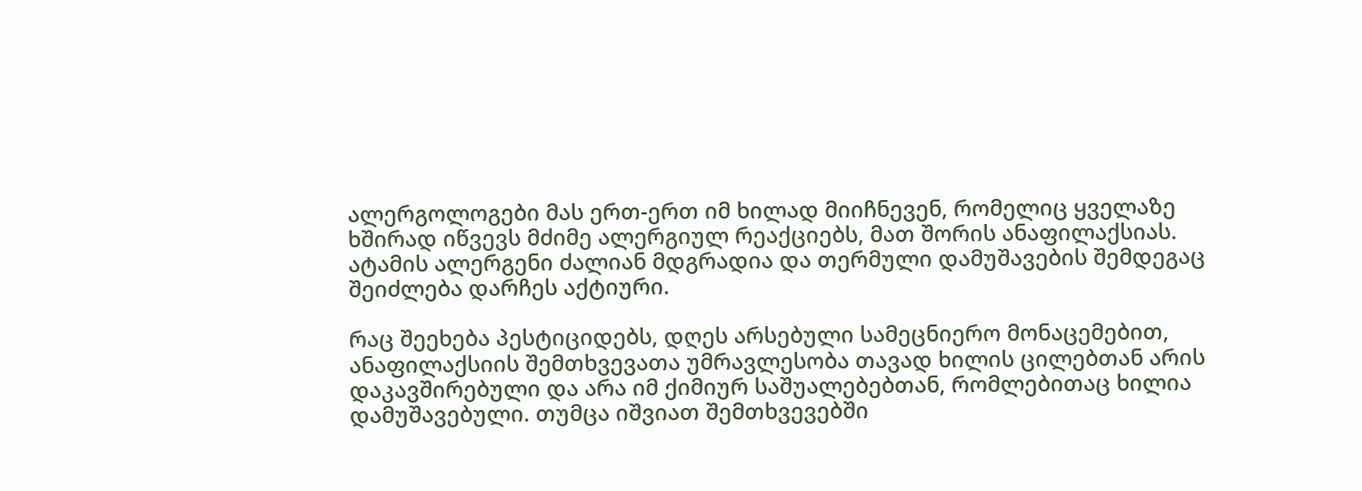ალერგოლოგები მას ერთ-ერთ იმ ხილად მიიჩნევენ, რომელიც ყველაზე ხშირად იწვევს მძიმე ალერგიულ რეაქციებს, მათ შორის ანაფილაქსიას. ატამის ალერგენი ძალიან მდგრადია და თერმული დამუშავების შემდეგაც შეიძლება დარჩეს აქტიური.

რაც შეეხება პესტიციდებს, დღეს არსებული სამეცნიერო მონაცემებით, ანაფილაქსიის შემთხვევათა უმრავლესობა თავად ხილის ცილებთან არის დაკავშირებული და არა იმ ქიმიურ საშუალებებთან, რომლებითაც ხილია დამუშავებული. თუმცა იშვიათ შემთხვევებში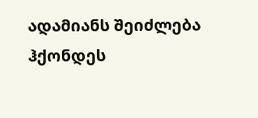ადამიანს შეიძლება ჰქონდეს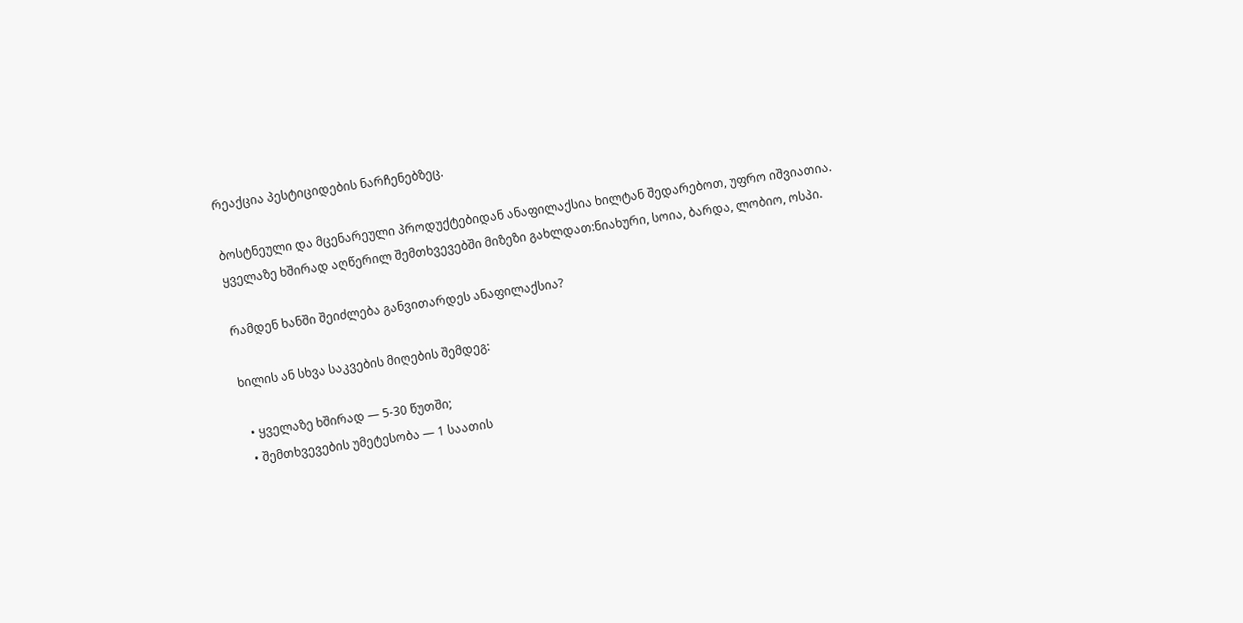რეაქცია პესტიციდების ნარჩენებზეც.

ბოსტნეული და მცენარეული პროდუქტებიდან ანაფილაქსია ხილტან შედარებოთ, უფრო იშვიათია. ყველაზე ხშირად აღწერილ შემთხვევებში მიზეზი გახლდათ:ნიახური, სოია, ბარდა, ლობიო, ოსპი.

რამდენ ხანში შეიძლება განვითარდეს ანაფილაქსია?

ხილის ან სხვა საკვების მიღების შემდეგ:

  • ყველაზე ხშირად — 5-30 წუთში;
  • შემთხვევების უმეტესობა — 1 საათის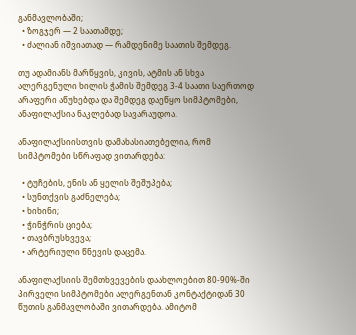განმავლობაში;
  • ზოგჯერ — 2 საათამდე;
  • ძალიან იშვიათად — რამდენიმე საათის შემდეგ.

თუ ადამიანს მარწყვის, კივის, ატმის ან სხვა ალერგენული ხილის ჭამის შემდეგ 3-4 საათი საერთოდ არაფერი აწუხებდა და შემდეგ დაეწყო სიმპტომები, ანაფილაქსია ნაკლებად სავარაუდოა.

ანაფილაქსიისთვის დამახასიათებელია, რომ სიმპტომები სწრაფად ვითარდება:

  • ტუჩების, ენის ან ყელის შეშუპება;
  • სუნთქვის გაძნელება;
  • ხიხინი;
  • ჭინჭრის ციება;
  • თავბრუსხვევა;
  • არტერიული წნევის დაცემა.

ანაფილაქსიის შემთხვევების დაახლოებით 80-90%-ში პირველი სიმპტომები ალერგენთან კონტაქტიდან 30 წუთის განმავლობაში ვითარდება. ამიტომ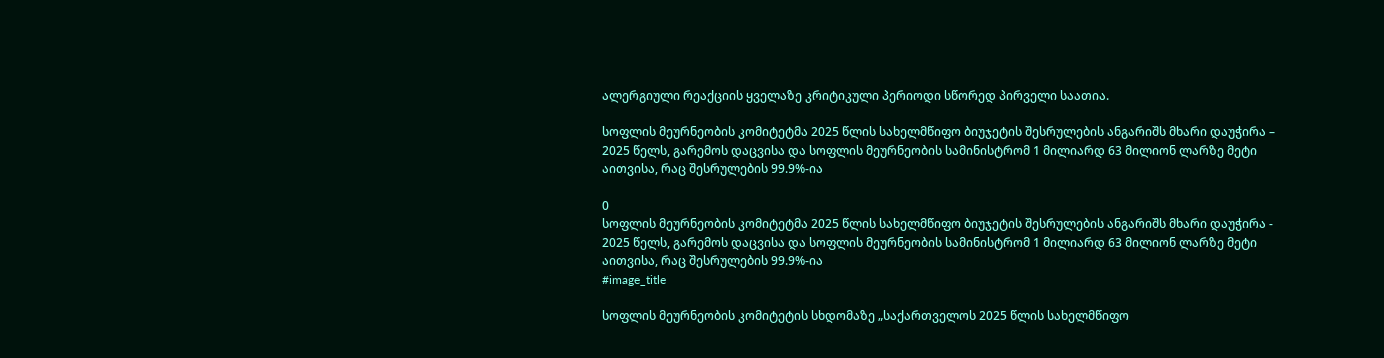ალერგიული რეაქციის ყველაზე კრიტიკული პერიოდი სწორედ პირველი საათია.

სოფლის მეურნეობის კომიტეტმა 2025 წლის სახელმწიფო ბიუჯეტის შესრულების ანგარიშს მხარი დაუჭირა – 2025 წელს, გარემოს დაცვისა და სოფლის მეურნეობის სამინისტრომ 1 მილიარდ 63 მილიონ ლარზე მეტი აითვისა, რაც შესრულების 99.9%-ია

0
სოფლის მეურნეობის კომიტეტმა 2025 წლის სახელმწიფო ბიუჯეტის შესრულების ანგარიშს მხარი დაუჭირა - 2025 წელს, გარემოს დაცვისა და სოფლის მეურნეობის სამინისტრომ 1 მილიარდ 63 მილიონ ლარზე მეტი აითვისა, რაც შესრულების 99.9%-ია
#image_title

სოფლის მეურნეობის კომიტეტის სხდომაზე „საქართველოს 2025 წლის სახელმწიფო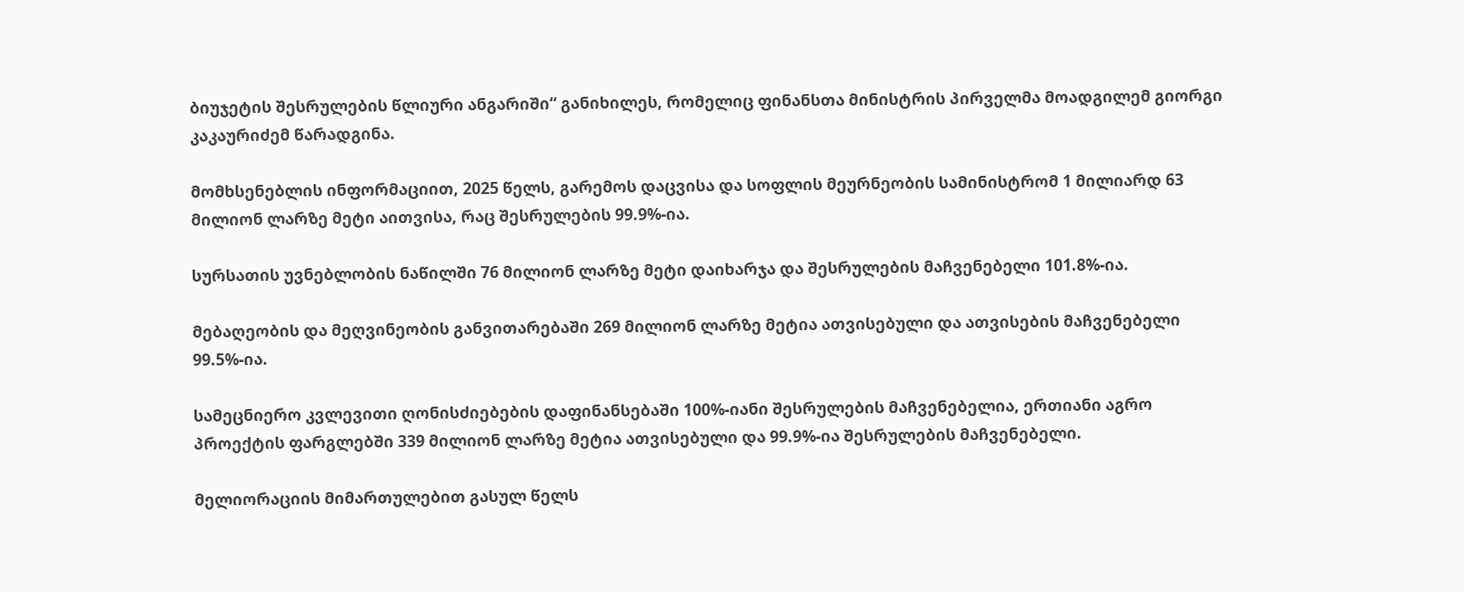ბიუჯეტის შესრულების წლიური ანგარიში“ განიხილეს, რომელიც ფინანსთა მინისტრის პირველმა მოადგილემ გიორგი კაკაურიძემ წარადგინა.

მომხსენებლის ინფორმაციით, 2025 წელს, გარემოს დაცვისა და სოფლის მეურნეობის სამინისტრომ 1 მილიარდ 63 მილიონ ლარზე მეტი აითვისა, რაც შესრულების 99.9%-ია.

სურსათის უვნებლობის ნაწილში 76 მილიონ ლარზე მეტი დაიხარჯა და შესრულების მაჩვენებელი 101.8%-ია.

მებაღეობის და მეღვინეობის განვითარებაში 269 მილიონ ლარზე მეტია ათვისებული და ათვისების მაჩვენებელი 99.5%-ია.

სამეცნიერო კვლევითი ღონისძიებების დაფინანსებაში 100%-იანი შესრულების მაჩვენებელია, ერთიანი აგრო პროექტის ფარგლებში 339 მილიონ ლარზე მეტია ათვისებული და 99.9%-ია შესრულების მაჩვენებელი.

მელიორაციის მიმართულებით გასულ წელს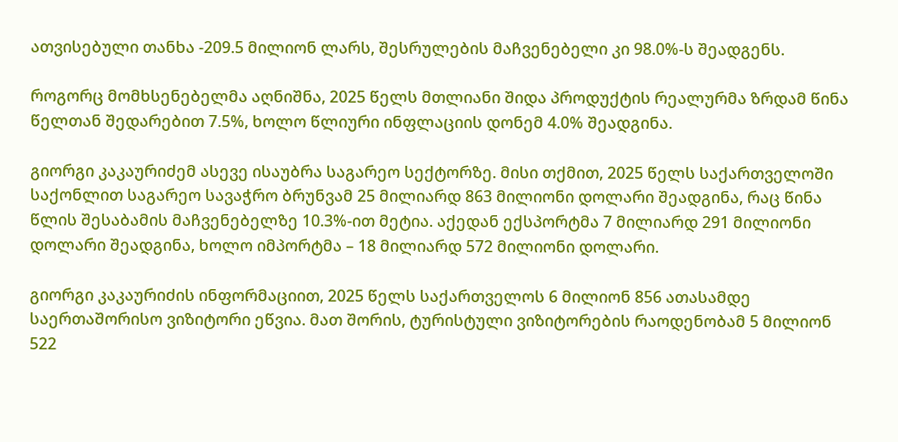ათვისებული თანხა -209.5 მილიონ ლარს, შესრულების მაჩვენებელი კი 98.0%-ს შეადგენს.

როგორც მომხსენებელმა აღნიშნა, 2025 წელს მთლიანი შიდა პროდუქტის რეალურმა ზრდამ წინა წელთან შედარებით 7.5%, ხოლო წლიური ინფლაციის დონემ 4.0% შეადგინა.

გიორგი კაკაურიძემ ასევე ისაუბრა საგარეო სექტორზე. მისი თქმით, 2025 წელს საქართველოში საქონლით საგარეო სავაჭრო ბრუნვამ 25 მილიარდ 863 მილიონი დოლარი შეადგინა, რაც წინა წლის შესაბამის მაჩვენებელზე 10.3%-ით მეტია. აქედან ექსპორტმა 7 მილიარდ 291 მილიონი დოლარი შეადგინა, ხოლო იმპორტმა – 18 მილიარდ 572 მილიონი დოლარი.

გიორგი კაკაურიძის ინფორმაციით, 2025 წელს საქართველოს 6 მილიონ 856 ათასამდე საერთაშორისო ვიზიტორი ეწვია. მათ შორის, ტურისტული ვიზიტორების რაოდენობამ 5 მილიონ 522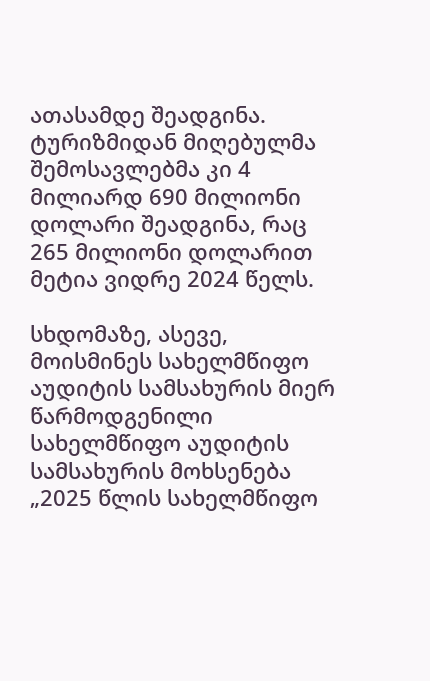ათასამდე შეადგინა. ტურიზმიდან მიღებულმა შემოსავლებმა კი 4 მილიარდ 690 მილიონი დოლარი შეადგინა, რაც 265 მილიონი დოლარით მეტია ვიდრე 2024 წელს.

სხდომაზე, ასევე, მოისმინეს სახელმწიფო აუდიტის სამსახურის მიერ წარმოდგენილი სახელმწიფო აუდიტის სამსახურის მოხსენება „2025 წლის სახელმწიფო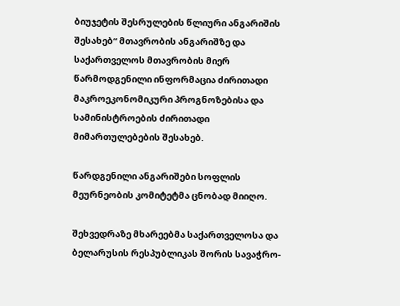ბიუჯეტის შესრულების წლიური ანგარიშის შესახებ“ მთავრობის ანგარიშზე და საქართველოს მთავრობის მიერ წარმოდგენილი ინფორმაცია ძირითადი მაკროეკონომიკური პროგნოზებისა და სამინისტროების ძირითადი მიმართულებების შესახებ.

წარდგენილი ანგარიშები სოფლის მეურნეობის კომიტეტმა ცნობად მიიღო.

შეხვედრაზე მხარეებმა საქართველოსა და ბელარუსის რესპუბლიკას შორის სავაჭრო-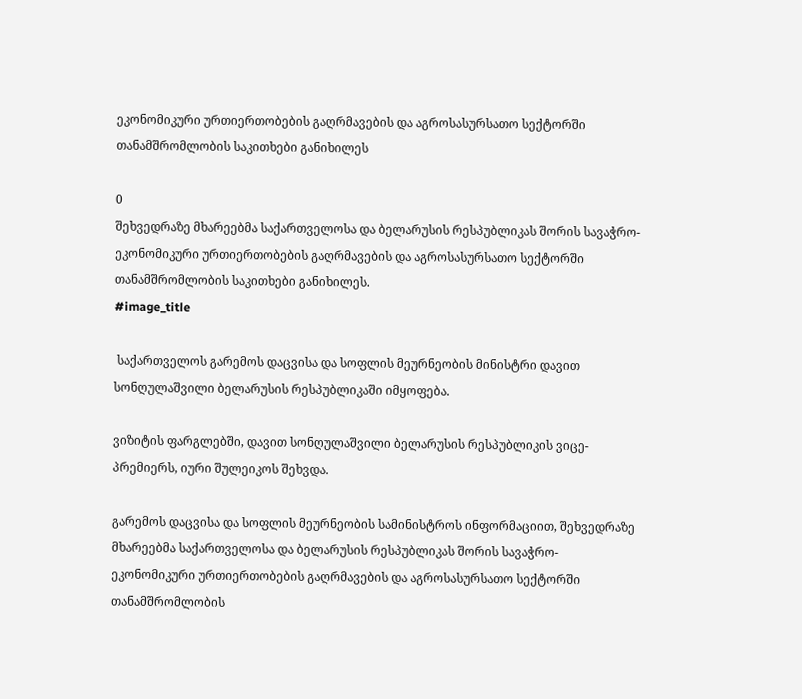ეკონომიკური ურთიერთობების გაღრმავების და აგროსასურსათო სექტორში თანამშრომლობის საკითხები განიხილეს

0
შეხვედრაზე მხარეებმა საქართველოსა და ბელარუსის რესპუბლიკას შორის სავაჭრო-ეკონომიკური ურთიერთობების გაღრმავების და აგროსასურსათო სექტორში თანამშრომლობის საკითხები განიხილეს.
#image_title

 საქართველოს გარემოს დაცვისა და სოფლის მეურნეობის მინისტრი დავით სონღულაშვილი ბელარუსის რესპუბლიკაში იმყოფება.

ვიზიტის ფარგლებში, დავით სონღულაშვილი ბელარუსის რესპუბლიკის ვიცე-პრემიერს, იური შულეიკოს შეხვდა.

გარემოს დაცვისა და სოფლის მეურნეობის სამინისტროს ინფორმაციით, შეხვედრაზე მხარეებმა საქართველოსა და ბელარუსის რესპუბლიკას შორის სავაჭრო-ეკონომიკური ურთიერთობების გაღრმავების და აგროსასურსათო სექტორში თანამშრომლობის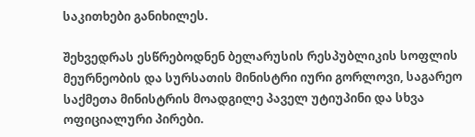საკითხები განიხილეს.

შეხვედრას ესწრებოდნენ ბელარუსის რესპუბლიკის სოფლის მეურნეობის და სურსათის მინისტრი იური გორლოვი, საგარეო საქმეთა მინისტრის მოადგილე პაველ უტიუპინი და სხვა ოფიციალური პირები.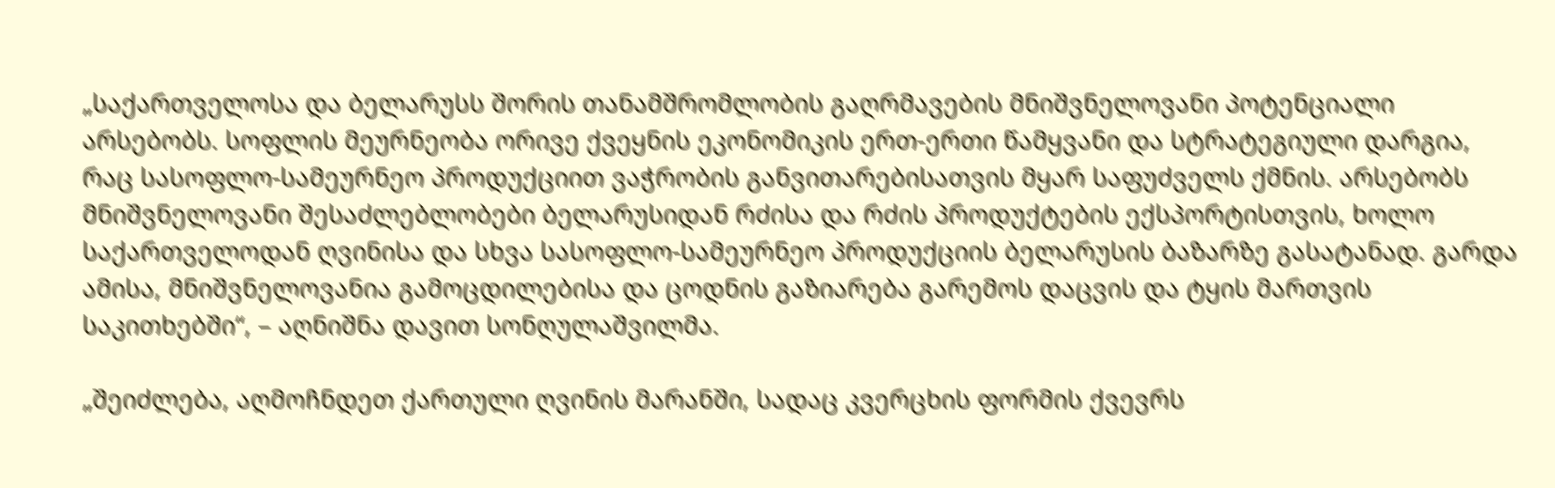„საქართველოსა და ბელარუსს შორის თანამშრომლობის გაღრმავების მნიშვნელოვანი პოტენციალი არსებობს. სოფლის მეურნეობა ორივე ქვეყნის ეკონომიკის ერთ-ერთი წამყვანი და სტრატეგიული დარგია, რაც სასოფლო-სამეურნეო პროდუქციით ვაჭრობის განვითარებისათვის მყარ საფუძველს ქმნის. არსებობს მნიშვნელოვანი შესაძლებლობები ბელარუსიდან რძისა და რძის პროდუქტების ექსპორტისთვის, ხოლო საქართველოდან ღვინისა და სხვა სასოფლო-სამეურნეო პროდუქციის ბელარუსის ბაზარზე გასატანად. გარდა ამისა, მნიშვნელოვანია გამოცდილებისა და ცოდნის გაზიარება გარემოს დაცვის და ტყის მართვის საკითხებში“, – აღნიშნა დავით სონღულაშვილმა.

„შეიძლება, აღმოჩნდეთ ქართული ღვინის მარანში, სადაც კვერცხის ფორმის ქვევრს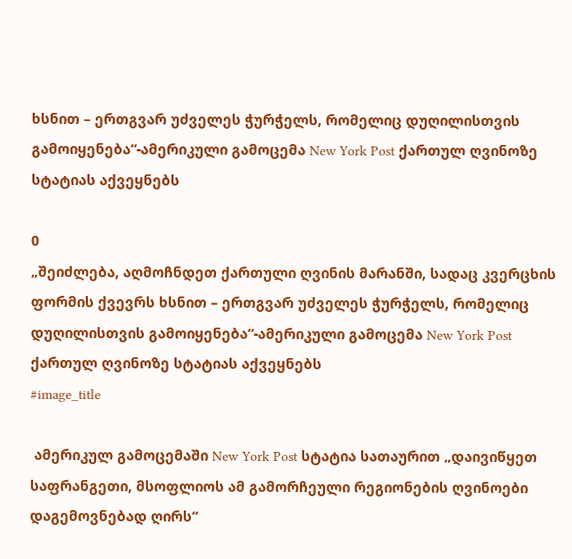ხსნით – ერთგვარ უძველეს ჭურჭელს, რომელიც დუღილისთვის გამოიყენება“-ამერიკული გამოცემა New York Post ქართულ ღვინოზე სტატიას აქვეყნებს

0
„შეიძლება, აღმოჩნდეთ ქართული ღვინის მარანში, სადაც კვერცხის ფორმის ქვევრს ხსნით – ერთგვარ უძველეს ჭურჭელს, რომელიც დუღილისთვის გამოიყენება“-ამერიკული გამოცემა New York Post ქართულ ღვინოზე სტატიას აქვეყნებს
#image_title

 ამერიკულ გამოცემაში New York Post სტატია სათაურით „დაივიწყეთ საფრანგეთი, მსოფლიოს ამ გამორჩეული რეგიონების ღვინოები დაგემოვნებად ღირს“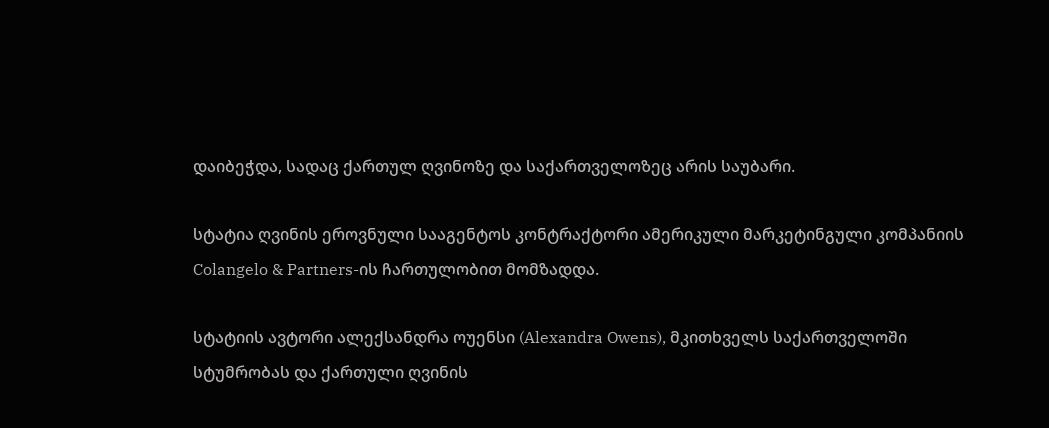დაიბეჭდა, სადაც ქართულ ღვინოზე და საქართველოზეც არის საუბარი.

სტატია ღვინის ეროვნული სააგენტოს კონტრაქტორი ამერიკული მარკეტინგული კომპანიის Colangelo & Partners-ის ჩართულობით მომზადდა.

სტატიის ავტორი ალექსანდრა ოუენსი (Alexandra Owens), მკითხველს საქართველოში სტუმრობას და ქართული ღვინის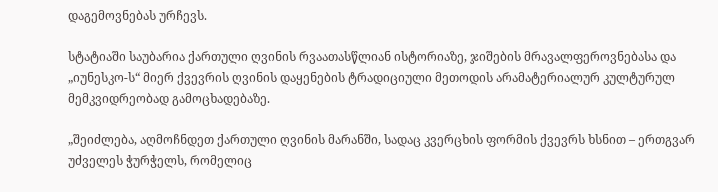დაგემოვნებას ურჩევს.

სტატიაში საუბარია ქართული ღვინის რვაათასწლიან ისტორიაზე, ჯიშების მრავალფეროვნებასა და „იუნესკო-ს“ მიერ ქვევრის ღვინის დაყენების ტრადიციული მეთოდის არამატერიალურ კულტურულ მემკვიდრეობად გამოცხადებაზე.

„შეიძლება, აღმოჩნდეთ ქართული ღვინის მარანში, სადაც კვერცხის ფორმის ქვევრს ხსნით – ერთგვარ უძველეს ჭურჭელს, რომელიც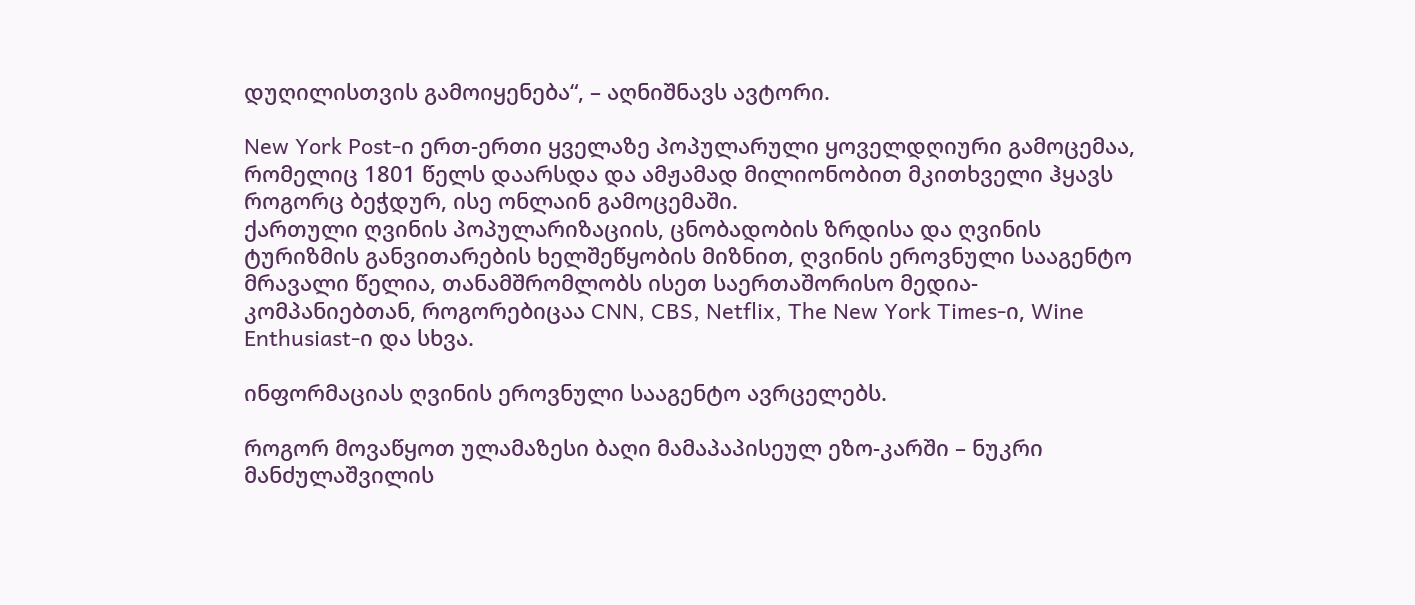დუღილისთვის გამოიყენება“, – აღნიშნავს ავტორი.

New York Post-ი ერთ-ერთი ყველაზე პოპულარული ყოველდღიური გამოცემაა, რომელიც 1801 წელს დაარსდა და ამჟამად მილიონობით მკითხველი ჰყავს როგორც ბეჭდურ, ისე ონლაინ გამოცემაში.
ქართული ღვინის პოპულარიზაციის, ცნობადობის ზრდისა და ღვინის ტურიზმის განვითარების ხელშეწყობის მიზნით, ღვინის ეროვნული სააგენტო მრავალი წელია, თანამშრომლობს ისეთ საერთაშორისო მედია-კომპანიებთან, როგორებიცაა CNN, CBS, Netflix, The New York Times-ი, Wine Enthusiast-ი და სხვა.

ინფორმაციას ღვინის ეროვნული სააგენტო ავრცელებს.

როგორ მოვაწყოთ ულამაზესი ბაღი მამაპაპისეულ ეზო-კარში – ნუკრი მანძულაშვილის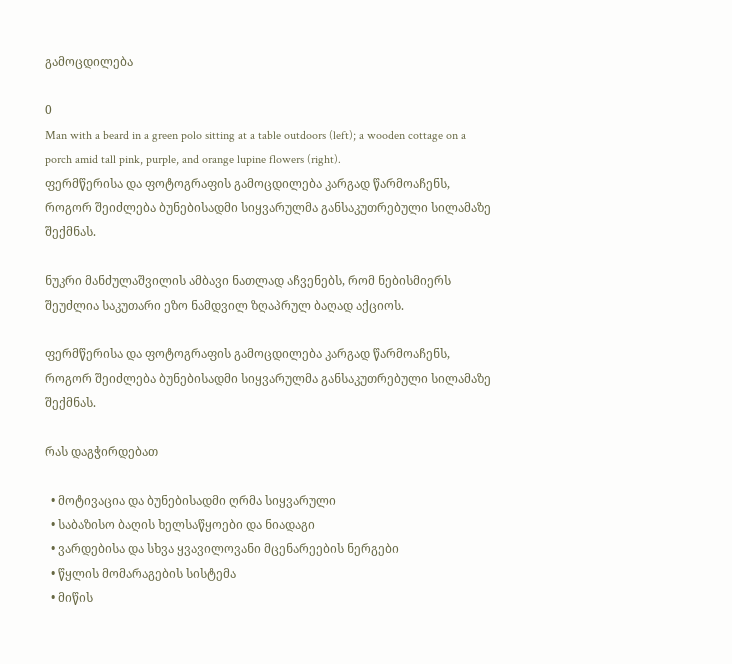გამოცდილება

0
Man with a beard in a green polo sitting at a table outdoors (left); a wooden cottage on a porch amid tall pink, purple, and orange lupine flowers (right).
ფერმწერისა და ფოტოგრაფის გამოცდილება კარგად წარმოაჩენს, როგორ შეიძლება ბუნებისადმი სიყვარულმა განსაკუთრებული სილამაზე შექმნას.

ნუკრი მანძულაშვილის ამბავი ნათლად აჩვენებს, რომ ნებისმიერს შეუძლია საკუთარი ეზო ნამდვილ ზღაპრულ ბაღად აქციოს.

ფერმწერისა და ფოტოგრაფის გამოცდილება კარგად წარმოაჩენს, როგორ შეიძლება ბუნებისადმი სიყვარულმა განსაკუთრებული სილამაზე შექმნას.

რას დაგჭირდებათ

  • მოტივაცია და ბუნებისადმი ღრმა სიყვარული
  • საბაზისო ბაღის ხელსაწყოები და ნიადაგი
  • ვარდებისა და სხვა ყვავილოვანი მცენარეების ნერგები
  • წყლის მომარაგების სისტემა
  • მიწის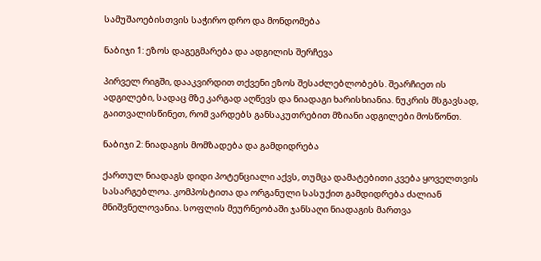სამუშაოებისთვის საჭირო დრო და მონდომება

ნაბიჯი 1: ეზოს დაგეგმარება და ადგილის შერჩევა

პირველ რიგში, დააკვირდით თქვენი ეზოს შესაძლებლობებს. შეარჩიეთ ის ადგილები, სადაც მზე კარგად აღწევს და ნიადაგი ხარისხიანია. ნუკრის მსგავსად, გაითვალისწინეთ, რომ ვარდებს განსაკუთრებით მზიანი ადგილები მოსწონთ.

ნაბიჯი 2: ნიადაგის მომზადება და გამდიდრება

ქართულ ნიადაგს დიდი პოტენციალი აქვს, თუმცა დამატებითი კვება ყოველთვის სასარგებლოა. კომპოსტითა და ორგანული სასუქით გამდიდრება ძალიან მნიშვნელოვანია. სოფლის მეურნეობაში ჯანსაღი ნიადაგის მართვა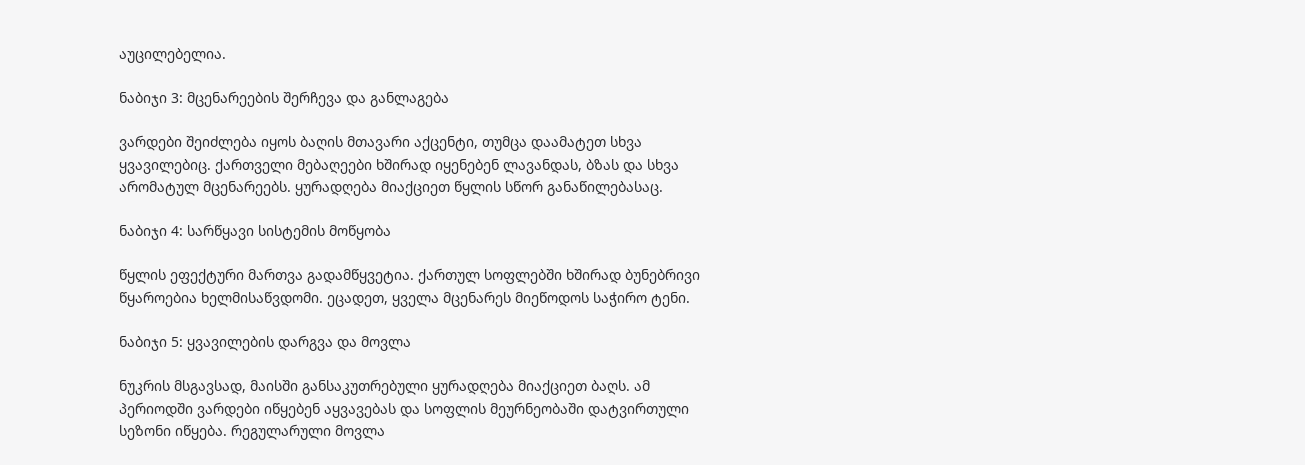აუცილებელია.

ნაბიჯი 3: მცენარეების შერჩევა და განლაგება

ვარდები შეიძლება იყოს ბაღის მთავარი აქცენტი, თუმცა დაამატეთ სხვა ყვავილებიც. ქართველი მებაღეები ხშირად იყენებენ ლავანდას, ბზას და სხვა არომატულ მცენარეებს. ყურადღება მიაქციეთ წყლის სწორ განაწილებასაც.

ნაბიჯი 4: სარწყავი სისტემის მოწყობა

წყლის ეფექტური მართვა გადამწყვეტია. ქართულ სოფლებში ხშირად ბუნებრივი წყაროებია ხელმისაწვდომი. ეცადეთ, ყველა მცენარეს მიეწოდოს საჭირო ტენი.

ნაბიჯი 5: ყვავილების დარგვა და მოვლა

ნუკრის მსგავსად, მაისში განსაკუთრებული ყურადღება მიაქციეთ ბაღს. ამ პერიოდში ვარდები იწყებენ აყვავებას და სოფლის მეურნეობაში დატვირთული სეზონი იწყება. რეგულარული მოვლა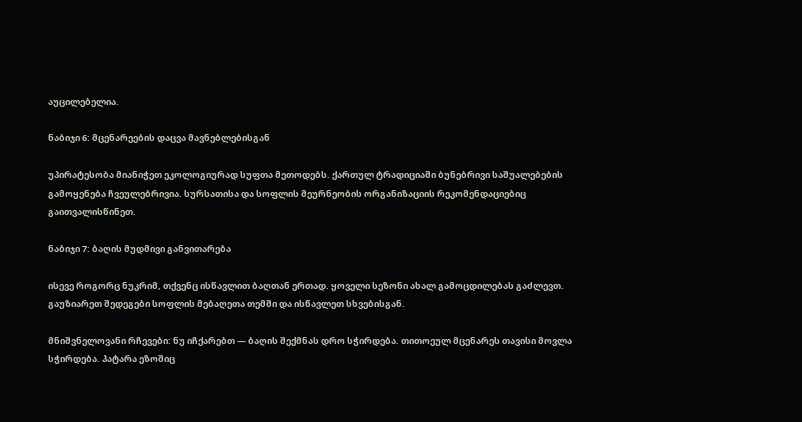აუცილებელია.

ნაბიჯი 6: მცენარეების დაცვა მავნებლებისგან

უპირატესობა მიანიჭეთ ეკოლოგიურად სუფთა მეთოდებს. ქართულ ტრადიციაში ბუნებრივი საშუალებების გამოყენება ჩვეულებრივია. სურსათისა და სოფლის მეურნეობის ორგანიზაციის რეკომენდაციებიც გაითვალისწინეთ.

ნაბიჯი 7: ბაღის მუდმივი განვითარება

ისევე როგორც ნუკრიმ, თქვენც ისწავლით ბაღთან ერთად. ყოველი სეზონი ახალ გამოცდილებას გაძლევთ. გაუზიარეთ შედეგები სოფლის მებაღეთა თემში და ისწავლეთ სხვებისგან.

მნიშვნელოვანი რჩევები: ნუ იჩქარებთ — ბაღის შექმნას დრო სჭირდება. თითოეულ მცენარეს თავისი მოვლა სჭირდება. პატარა ეზოშიც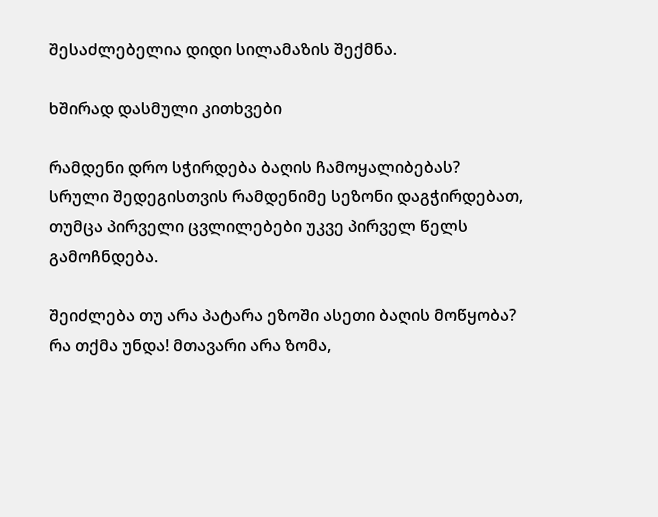შესაძლებელია დიდი სილამაზის შექმნა.

ხშირად დასმული კითხვები

რამდენი დრო სჭირდება ბაღის ჩამოყალიბებას?
სრული შედეგისთვის რამდენიმე სეზონი დაგჭირდებათ, თუმცა პირველი ცვლილებები უკვე პირველ წელს გამოჩნდება.

შეიძლება თუ არა პატარა ეზოში ასეთი ბაღის მოწყობა?
რა თქმა უნდა! მთავარი არა ზომა,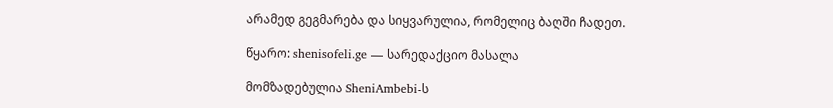არამედ გეგმარება და სიყვარულია, რომელიც ბაღში ჩადეთ.

წყარო: shenisofeli.ge — სარედაქციო მასალა

მომზადებულია SheniAmbebi-ს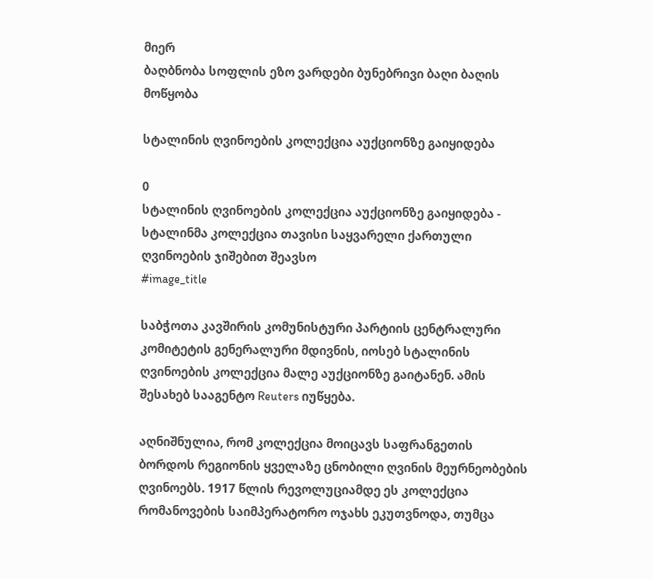მიერ
ბაღბნობა სოფლის ეზო ვარდები ბუნებრივი ბაღი ბაღის მოწყობა

სტალინის ღვინოების კოლექცია აუქციონზე გაიყიდება

0
სტალინის ღვინოების კოლექცია აუქციონზე გაიყიდება - სტალინმა კოლექცია თავისი საყვარელი ქართული ღვინოების ჯიშებით შეავსო
#image_title

საბჭოთა კავშირის კომუნისტური პარტიის ცენტრალური კომიტეტის გენერალური მდივნის, იოსებ სტალინის ღვინოების კოლექცია მალე აუქციონზე გაიტანენ. ამის შესახებ სააგენტო Reuters იუწყება.

აღნიშნულია, რომ კოლექცია მოიცავს საფრანგეთის ბორდოს რეგიონის ყველაზე ცნობილი ღვინის მეურნეობების ღვინოებს. 1917 წლის რევოლუციამდე ეს კოლექცია რომანოვების საიმპერატორო ოჯახს ეკუთვნოდა, თუმცა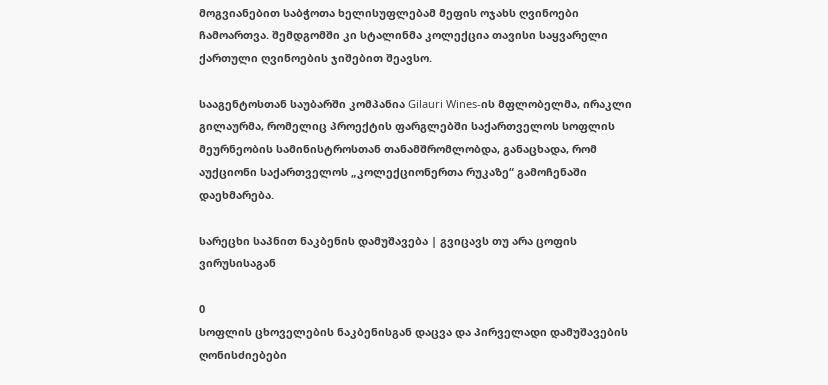მოგვიანებით საბჭოთა ხელისუფლებამ მეფის ოჯახს ღვინოები ჩამოართვა. შემდგომში კი სტალინმა კოლექცია თავისი საყვარელი ქართული ღვინოების ჯიშებით შეავსო.

სააგენტოსთან საუბარში კომპანია Gilauri Wines-ის მფლობელმა, ირაკლი გილაურმა, რომელიც პროექტის ფარგლებში საქართველოს სოფლის მეურნეობის სამინისტროსთან თანამშრომლობდა, განაცხადა, რომ აუქციონი საქართველოს „კოლექციონერთა რუკაზე“ გამოჩენაში დაეხმარება.

სარეცხი საპნით ნაკბენის დამუშავება | გვიცავს თუ არა ცოფის ვირუსისაგან

0
სოფლის ცხოველების ნაკბენისგან დაცვა და პირველადი დამუშავების ღონისძიებები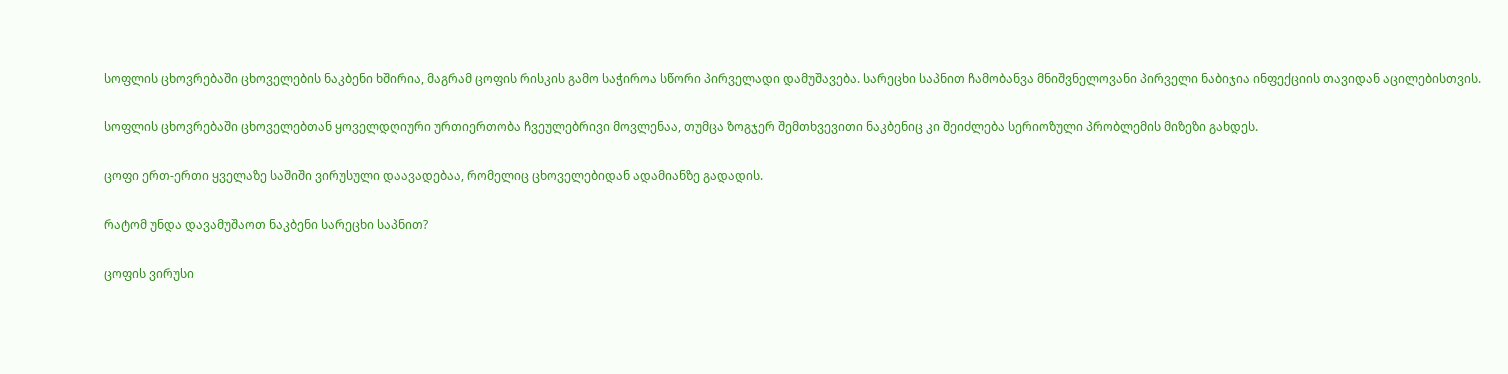სოფლის ცხოვრებაში ცხოველების ნაკბენი ხშირია, მაგრამ ცოფის რისკის გამო საჭიროა სწორი პირველადი დამუშავება. სარეცხი საპნით ჩამობანვა მნიშვნელოვანი პირველი ნაბიჯია ინფექციის თავიდან აცილებისთვის.

სოფლის ცხოვრებაში ცხოველებთან ყოველდღიური ურთიერთობა ჩვეულებრივი მოვლენაა, თუმცა ზოგჯერ შემთხვევითი ნაკბენიც კი შეიძლება სერიოზული პრობლემის მიზეზი გახდეს.

ცოფი ერთ-ერთი ყველაზე საშიში ვირუსული დაავადებაა, რომელიც ცხოველებიდან ადამიანზე გადადის.

რატომ უნდა დავამუშაოთ ნაკბენი სარეცხი საპნით?

ცოფის ვირუსი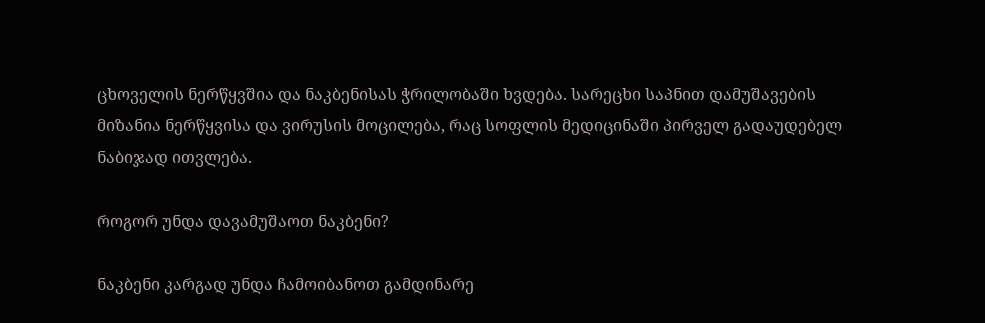ცხოველის ნერწყვშია და ნაკბენისას ჭრილობაში ხვდება. სარეცხი საპნით დამუშავების მიზანია ნერწყვისა და ვირუსის მოცილება, რაც სოფლის მედიცინაში პირველ გადაუდებელ ნაბიჯად ითვლება.

როგორ უნდა დავამუშაოთ ნაკბენი?

ნაკბენი კარგად უნდა ჩამოიბანოთ გამდინარე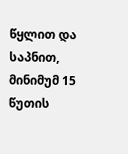წყლით და საპნით, მინიმუმ 15 წუთის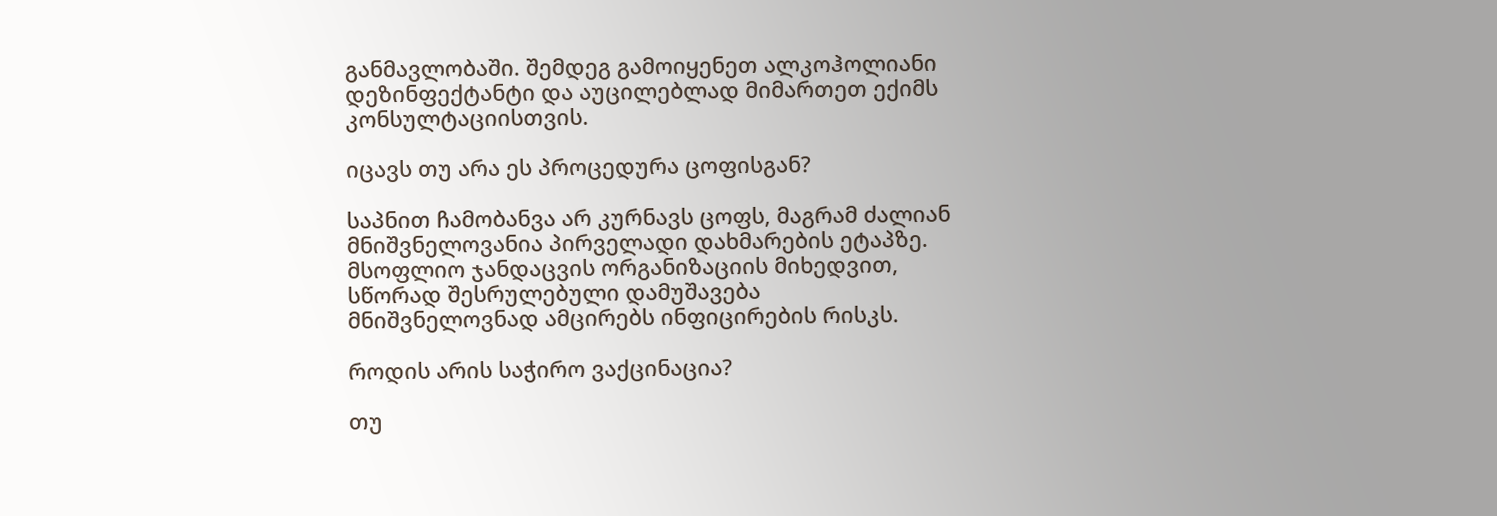განმავლობაში. შემდეგ გამოიყენეთ ალკოჰოლიანი დეზინფექტანტი და აუცილებლად მიმართეთ ექიმს კონსულტაციისთვის.

იცავს თუ არა ეს პროცედურა ცოფისგან?

საპნით ჩამობანვა არ კურნავს ცოფს, მაგრამ ძალიან მნიშვნელოვანია პირველადი დახმარების ეტაპზე. მსოფლიო ჯანდაცვის ორგანიზაციის მიხედვით, სწორად შესრულებული დამუშავება მნიშვნელოვნად ამცირებს ინფიცირების რისკს.

როდის არის საჭირო ვაქცინაცია?

თუ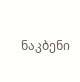ნაკბენი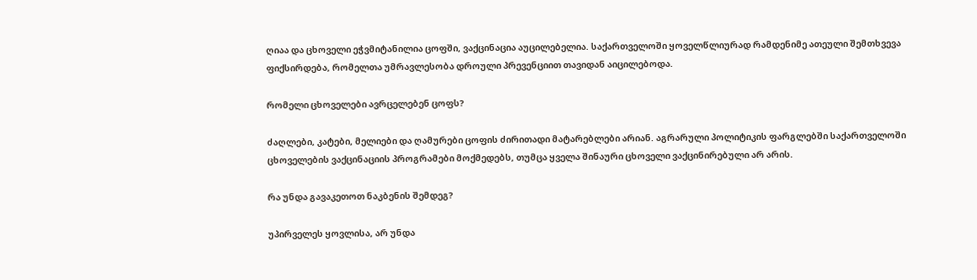ღიაა და ცხოველი ეჭვმიტანილია ცოფში, ვაქცინაცია აუცილებელია. საქართველოში ყოველწლიურად რამდენიმე ათეული შემთხვევა ფიქსირდება, რომელთა უმრავლესობა დროული პრევენციით თავიდან აიცილებოდა.

რომელი ცხოველები ავრცელებენ ცოფს?

ძაღლები, კატები, მელიები და ღამურები ცოფის ძირითადი მატარებლები არიან. აგრარული პოლიტიკის ფარგლებში საქართველოში ცხოველების ვაქცინაციის პროგრამები მოქმედებს, თუმცა ყველა შინაური ცხოველი ვაქცინირებული არ არის.

რა უნდა გავაკეთოთ ნაკბენის შემდეგ?

უპირველეს ყოვლისა, არ უნდა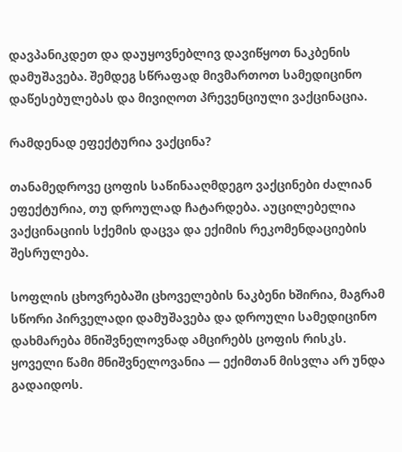დავპანიკდეთ და დაუყოვნებლივ დავიწყოთ ნაკბენის დამუშავება. შემდეგ სწრაფად მივმართოთ სამედიცინო დაწესებულებას და მივიღოთ პრევენციული ვაქცინაცია.

რამდენად ეფექტურია ვაქცინა?

თანამედროვე ცოფის საწინააღმდეგო ვაქცინები ძალიან ეფექტურია, თუ დროულად ჩატარდება. აუცილებელია ვაქცინაციის სქემის დაცვა და ექიმის რეკომენდაციების შესრულება.

სოფლის ცხოვრებაში ცხოველების ნაკბენი ხშირია, მაგრამ სწორი პირველადი დამუშავება და დროული სამედიცინო დახმარება მნიშვნელოვნად ამცირებს ცოფის რისკს. ყოველი წამი მნიშვნელოვანია — ექიმთან მისვლა არ უნდა გადაიდოს.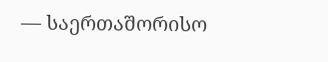— საერთაშორისო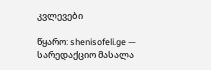კვლევები

წყარო: shenisofeli.ge — სარედაქციო მასალა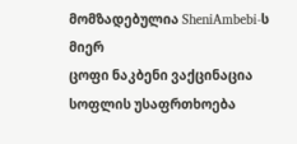მომზადებულია SheniAmbebi-ს მიერ
ცოფი ნაკბენი ვაქცინაცია სოფლის უსაფრთხოება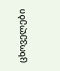ცხოველები